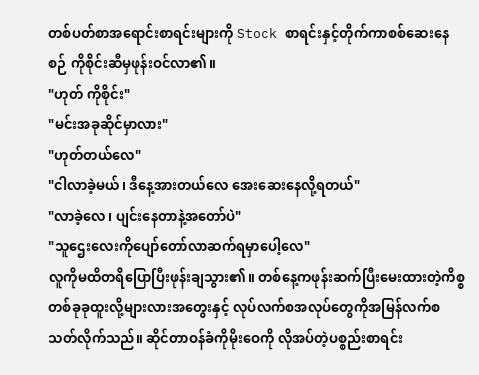တစ်ပတ်စာအရောင်းစာရင်းများကို Stock စာရင်းနှင့်တိုက်ကာစစ်ဆေးနေစဉ် ကိုစိုင်းဆီမှဖုန်းဝင်လာ၏။
"ဟုတ် ကိုစိုင်း"
"မင်းအခုဆိုင်မှာလား"
"ဟုတ်တယ်လေ"
"ငါလာခဲ့မယ်၊ ဒီနေ့အားတယ်လေ အေးဆေးနေလို့ရတယ်"
"လာခဲ့လေ၊ ပျင်းနေတာနဲ့အတော်ပဲ"
"သူဌေးလေးကိုပျော်တော်လာဆက်ရမှာပေါ့လေ"
လူကိုမထိတရိပြောပြီးဖုန်းချသွား၏။ တစ်နေ့ကဖုန်းဆက်ပြီးမေးထားတဲ့ကိစ္စ တစ်ခုခုထူးလို့များလားအတွေးနှင့် လုပ်လက်စအလုပ်တွေကိုအမြန်လက်စသတ်လိုက်သည်။ ဆိုင်တာဝန်ခံကိုမိုးဝေကို လိုအပ်တဲ့ပစ္စည်းစာရင်း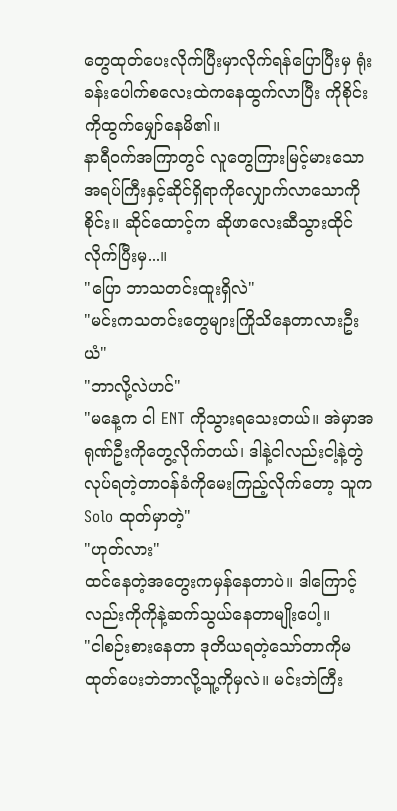တွေထုတ်ပေးလိုက်ပြီးမှာလိုက်ရန်ပြောပြီးမှ ရုံးခန်းပေါက်စလေးထဲကနေထွက်လာပြီး ကိုစိုင်းကိုထွက်မျှော်နေမိ၏။
နာရီဝက်အကြာတွင် လူတွေကြားမြင့်မားသောအရပ်ကြီးနှင့်ဆိုင်ရှိရာကိုလျှောက်လာသောကိုစိုင်း။ ဆိုင်ထောင့်က ဆိုဖာလေးဆီသွားထိုင်လိုက်ပြီးမှ...။
"ပြော ဘာသတင်းထူးရှိလဲ"
"မင်းကသတင်းတွေများကြိုသိနေတာလားဦးယံ"
"ဘာလို့လဲဟင်"
"မနေ့က ငါ ENT ကိုသွားရသေးတယ်။ အဲမှာအရုဏ်ဦးကိုတွေ့လိုက်တယ်၊ ဒါနဲ့ငါလည်းငါ့နဲ့တွဲလုပ်ရတဲ့တာဝန်ခံကိုမေးကြည့်လိုက်တော့ သူက Solo ထုတ်မှာတဲ့"
"ဟုတ်လား"
ထင်နေတဲ့အတွေးကမှန်နေတာပဲ။ ဒါကြောင့်လည်းကိုကိုနဲ့ဆက်သွယ်နေတာမျိုးပေါ့။
"ငါစဉ်းစားနေတာ ဒုတိယရတဲ့သော်တာကိုမထုတ်ပေးဘဲဘာလို့သူ့ကိုမှလဲ။ မင်းဘဲကြီး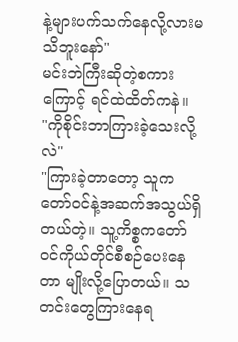နဲ့များပက်သက်နေလို့လားမသိဘူးနော်"
မင်းဘဲကြီးဆိုတဲ့စကားကြောင့် ရင်ထဲထိတ်ကနဲ။
"ကိုစိုင်းဘာကြားခဲ့သေးလို့လဲ"
"ကြားခဲ့တာတော့ သူကတော်ဝင်နဲ့အဆက်အသွယ်ရှိတယ်တဲ့။ သူ့ကိစ္စကတော်ဝင်ကိုယ်တိုင်စီစဉ်ပေးနေတာ မျိုးလို့ပြောတယ်။ သတင်းတွေကြားနေရ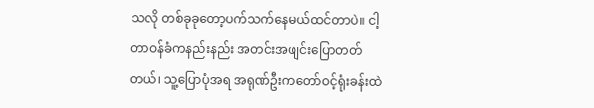သလို တစ်ခုခုတော့ပက်သက်နေမယ်ထင်တာပဲ။ ငါ့တာဝန်ခံကနည်းနည်း အတင်းအဖျင်းပြောတတ်တယ်၊ သူ့ပြောပုံအရ အရုဏ်ဦးကတော်ဝင့်ရုံးခန်းထဲ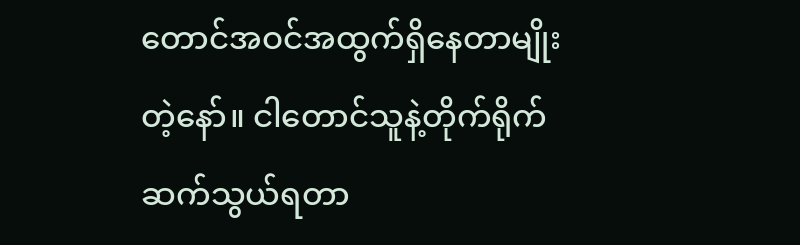တောင်အဝင်အထွက်ရှိနေတာမျိုးတဲ့နော်။ ငါတောင်သူနဲ့တိုက်ရိုက်ဆက်သွယ်ရတာ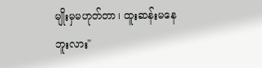မျိုးမှမဟုတ်တာ၊ ထူးဆန်းမနေဘူးလား"